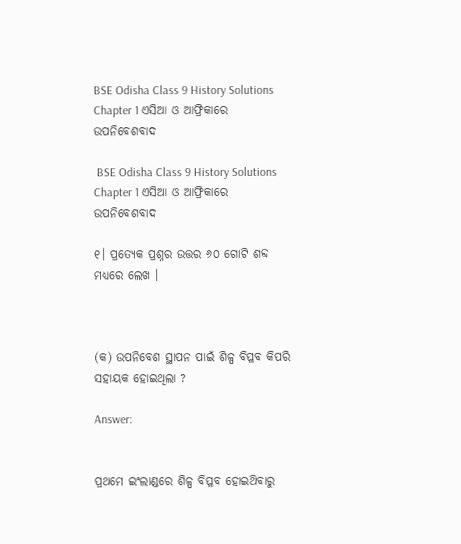BSE Odisha Class 9 History Solutions Chapter 1 ଏସିଆ ଓ ଆଫ୍ରିକାରେ ଉପନିବେଶବାଦ

 BSE Odisha Class 9 History Solutions Chapter 1 ଏସିଆ ଓ ଆଫ୍ରିକାରେ ଉପନିବେଶବାଦ

୧। ପ୍ରତ୍ୟେକ ପ୍ରଶ୍ନର ଉତ୍ତର ୬୦ ଗୋଟି ଶବ୍ଦ ମଧ୍ଯରେ ଲେଖ ।



(କ) ଉପନିବେଶ ସ୍ଥାପନ ପାଇଁ ଶିଳ୍ପ ବିପ୍ଳବ କିପରି ସହାୟକ ହୋଇଥିଲା ?

Answer:


ପ୍ରଥମେ ଇଂଲାଣ୍ଡରେ ଶିଳ୍ପ ବିପ୍ଳବ ହୋଇଥ‌ିବାରୁ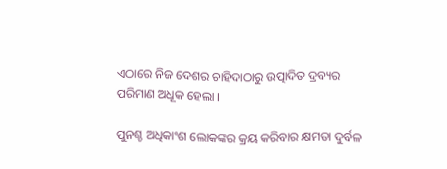ଏଠାରେ ନିଜ ଦେଶର ଚାହିଦାଠାରୁ ଉତ୍ପାଦିତ ଦ୍ରବ୍ୟର ପରିମାଣ ଅଧୂକ ହେଲା ।

ପୁନଶ୍ଚ ଅଧିକାଂଶ ଲୋକଙ୍କର କ୍ରୟ କରିବାର କ୍ଷମତା ଦୁର୍ବଳ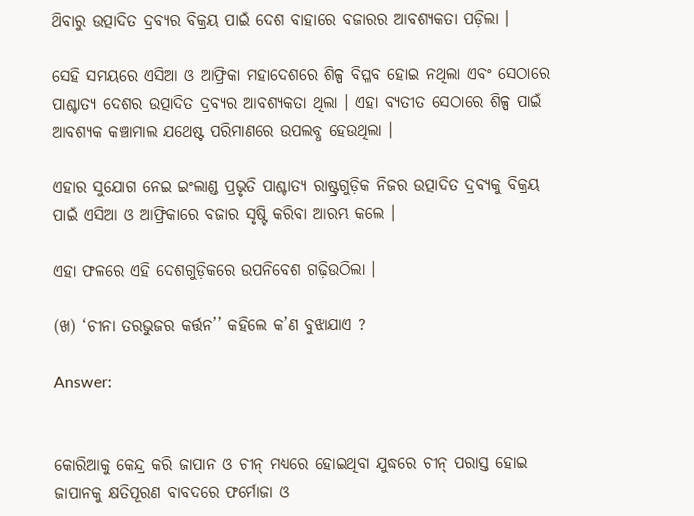ଥ‌ିବାରୁ ଉତ୍ପାଦିତ ଦ୍ରବ୍ୟର ବିକ୍ରୟ ପାଇଁ ଦେଶ ବାହାରେ ବଜାରର ଆବଶ୍ୟକତା ପଡ଼ିଲା ।

ସେହି ସମୟରେ ଏସିଆ ଓ ଆଫ୍ରିକା ମହାଦେଶରେ ଶିଳ୍ପ ବିପ୍ଳବ ହୋଇ ନଥିଲା ଏବଂ ସେଠାରେ ପାଶ୍ଚାତ୍ୟ ଦେଶର ଉତ୍ପାଦିତ ଦ୍ରବ୍ୟର ଆବଶ୍ୟକତା ଥିଲା । ଏହା ବ୍ୟତୀତ ସେଠାରେ ଶିଳ୍ପ ପାଇଁ ଆବଶ୍ୟକ କଞ୍ଚାମାଲ ଯଥେଷ୍ଟ ପରିମାଣରେ ଉପଲବ୍ଧ ହେଉଥିଲା ।

ଏହାର ସୁଯୋଗ ନେଇ ଇଂଲାଣ୍ଡ ପ୍ରଭୃତି ପାଶ୍ଚାତ୍ୟ ରାଷ୍ଟ୍ରଗୁଡ଼ିକ ନିଜର ଉତ୍ପାଦିତ ଦ୍ରବ୍ୟକୁ ବିକ୍ରୟ ପାଇଁ ଏସିଆ ଓ ଆଫ୍ରିକାରେ ବଜାର ସୃଷ୍ଟି କରିବା ଆରମ୍ଭ କଲେ ।

ଏହା ଫଳରେ ଏହି ଦେଶଗୁଡ଼ିକରେ ଉପନିବେଶ ଗଢ଼ିଉଠିଲା ।

(ଖ) ‘ଚୀନା ତରଭୁଜର କର୍ତ୍ତନ’’ କହିଲେ କ’ଣ ବୁଝାଯାଏ ?

Answer:


କୋରିଆକୁ କେନ୍ଦ୍ର କରି ଜାପାନ ଓ ଚୀନ୍ ମଧ୍ଯରେ ହୋଇଥିବା ଯୁଦ୍ଧରେ ଚୀନ୍ ପରାସ୍ତ ହୋଇ ଜାପାନକୁ କ୍ଷତିପୂରଣ ବାବଦରେ ଫର୍ମୋଜା ଓ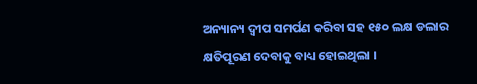ଅନ୍ୟାନ୍ୟ ଦ୍ବୀପ ସମର୍ପଣ କରିବା ସହ ୧୫୦ ଲକ୍ଷ ଡଲାର କ୍ଷତିପୂରଣ ଦେବାକୁ ବାଧ୍ୟ ହୋଇଥିଲା ।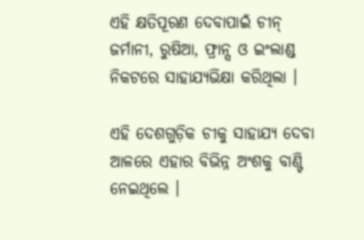ଏହି କ୍ଷତିପୂରଣ ଦେବାପାଇଁ ଚୀନ୍ ଜର୍ମାନୀ, ରୁଷିଆ, ଫ୍ରାନ୍ସ ଓ ଇଂଲାଣ୍ଡ ନିକଟରେ ସାହାଯ୍ୟଭିକ୍ଷା କରିଥିଲା ।

ଏହି ଦେଶଗୁଡ଼ିକ ଚୀକୁ ସାହାଯ୍ୟ ଦେବା ଆଳରେ ଏହାର ବିଭିନ୍ନ ଅଂଶକୁ ବାଣ୍ଟି ନେଇଥିଲେ ।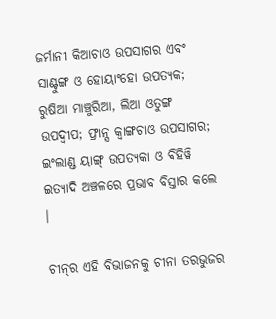ଜର୍ମାନୀ କିଆଚାଓ ଉପସାଗର ଏବଂ ସାଣ୍ଟୁଙ୍ଗ ଓ ହୋୟାଂହୋ ଉପତ୍ୟକ; ରୁଷିଆ ମାଞ୍ଚୁରିଆ, ଲିଆ ଓତୁଙ୍ଗ ଉପଦ୍ୱୀପ; ଫ୍ରାନ୍ସ କ୍ବାଙ୍ଗଚାଓ ଉପସାଗର; ଇଂଲାଣ୍ଡ ୟାଙ୍ଗ୍‌ ଉପତ୍ୟକା ଓ ଵିହିୱି ଇତ୍ୟାଦି ଅଞ୍ଚଳରେ ପ୍ରଭାବ ବିସ୍ତାର କଲେ ।

ଚୀନ୍‌ର ଏହି ବିଭାଜନକୁ ଚୀନା ତରଭୁଜର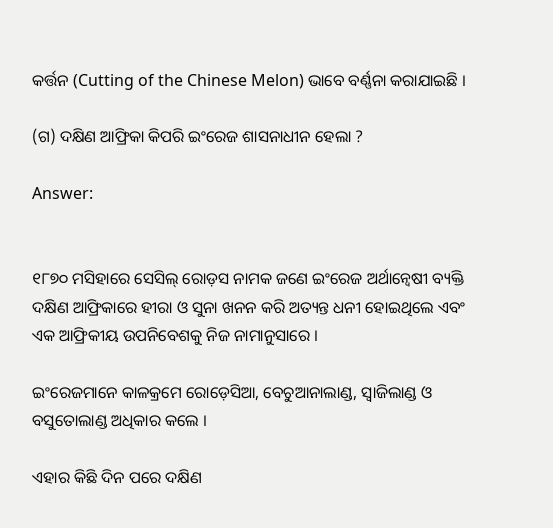କର୍ତ୍ତନ (Cutting of the Chinese Melon) ଭାବେ ବର୍ଣ୍ଣନା କରାଯାଇଛି ।

(ଗ) ଦକ୍ଷିଣ ଆଫ୍ରିକା କିପରି ଇଂରେଜ ଶାସନାଧୀନ ହେଲା ?

Answer:


୧୮୭୦ ମସିହାରେ ସେସିଲ୍ ରୋଡ଼ସ ନାମକ ଜଣେ ଇଂରେଜ ଅର୍ଥାନ୍ଵେଷୀ ବ୍ୟକ୍ତି ଦକ୍ଷିଣ ଆଫ୍ରିକାରେ ହୀରା ଓ ସୁନା ଖନନ କରି ଅତ୍ୟନ୍ତ ଧନୀ ହୋଇଥିଲେ ଏବଂ ଏକ ଆଫ୍ରିକୀୟ ଉପନିବେଶକୁ ନିଜ ନାମାନୁସାରେ ।

ଇଂରେଜମାନେ କାଳକ୍ରମେ ରୋଡ଼େସିଆ, ବେଚୁଆନାଲାଣ୍ଡ, ସ୍ଵାଜିଲାଣ୍ଡ ଓ ବସୁତୋଲାଣ୍ଡ ଅଧିକାର କଲେ ।

ଏହାର କିଛି ଦିନ ପରେ ଦକ୍ଷିଣ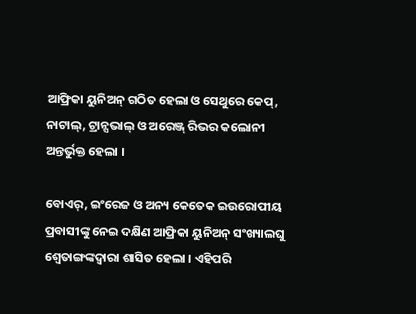ଆଫ୍ରିକା ୟୁନିଅନ୍ ଗଠିତ ହେଲା ଓ ସେଥୁରେ କେପ୍, ନାଟାଲ୍, ଟ୍ରାନ୍ସଭାଲ୍ ଓ ଅରେଞ୍ଜ୍ ରିଭର କଲୋନୀ ଅନ୍ତର୍ଭୁକ୍ତ ହେଲା ।

ବୋଏର୍, ଇଂରେଜ ଓ ଅନ୍ୟ କେତେକ ଇଉରୋପୀୟ ପ୍ରବାସୀଙ୍କୁ ନେଇ ଦକ୍ଷିଣ ଆଫ୍ରିକା ୟୁନିଅନ୍ ସଂଖ୍ୟାଲଘୁ ଶ୍ଵେତାଙ୍ଗଙ୍କଦ୍ବାରା ଶାସିତ ହେଲା । ଏହିପରି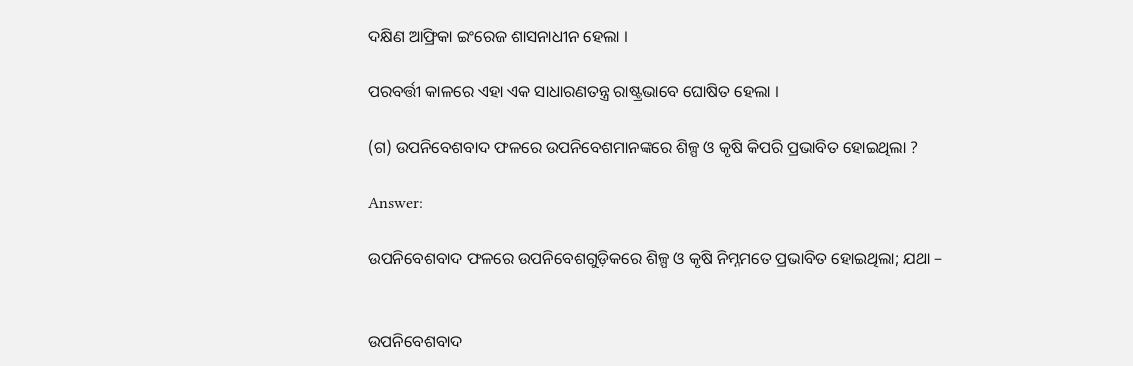ଦକ୍ଷିଣ ଆଫ୍ରିକା ଇଂରେଜ ଶାସନାଧୀନ ହେଲା ।

ପରବର୍ତ୍ତୀ କାଳରେ ଏହା ଏକ ସାଧାରଣତନ୍ତ୍ର ରାଷ୍ଟ୍ରଭାବେ ଘୋଷିତ ହେଲା ।

(ଗ) ଉପନିବେଶବାଦ ଫଳରେ ଉପନିବେଶମାନଙ୍କରେ ଶିଳ୍ପ ଓ କୃଷି କିପରି ପ୍ରଭାବିତ ହୋଇଥିଲା ?

Answer:

ଉପନିବେଶବାଦ ଫଳରେ ଉପନିବେଶଗୁଡ଼ିକରେ ଶିଳ୍ପ ଓ କୃଷି ନିମ୍ନମତେ ପ୍ରଭାବିତ ହୋଇଥିଲା; ଯଥା –


ଉପନିବେଶବାଦ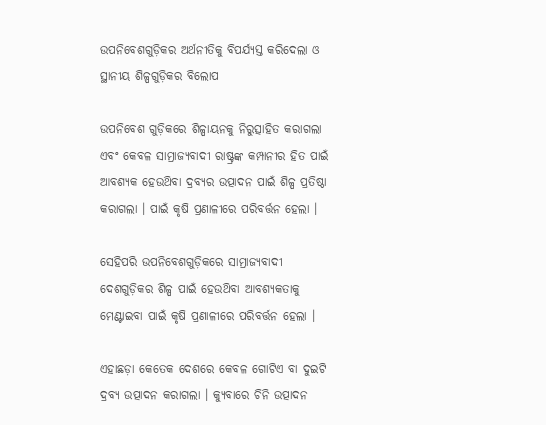ଉପନିବେଶଗୁଡ଼ିକର ଅର୍ଥନୀତିକୁ ବିପର୍ଯ୍ୟସ୍ତ କରିଦେଲା ଓ ସ୍ଥାନୀୟ ଶିଳ୍ପଗୁଡ଼ିକର ବିଲୋପ

ଉପନିବେଶ ଗୁଡ଼ିକରେ ଶିଳ୍ପାୟନକୁ ନିରୁତ୍ସାହିତ କରାଗଲା ଏବଂ କେବଳ ସାମ୍ରାଜ୍ୟବାଦୀ ରାଷ୍ଟ୍ରଙ୍କ କମ୍ପାନୀର ହିତ ପାଇଁ ଆବଶ୍ୟକ ହେଉଥ‌ିବା ଦ୍ରବ୍ୟର ଉତ୍ପାଦନ ପାଇଁ ଶିଳ୍ପ ପ୍ରତିଷ୍ଠା କରାଗଲା । ପାଇଁ କୃଷି ପ୍ରଣାଳୀରେ ପରିବର୍ତ୍ତନ ହେଲା ।

ସେହିପରି ଉପନିବେଶଗୁଡ଼ିକରେ ସାମ୍ରାଜ୍ୟବାଦୀ ଦେଶଗୁଡ଼ିକର ଶିଳ୍ପ ପାଇଁ ହେଉଥ‌ିବା ଆବଶ୍ୟକତାକୁ ମେଣ୍ଟାଇବା ପାଇଁ କୃଷି ପ୍ରଣାଳୀରେ ପରିବର୍ତ୍ତନ ହେଲା ।

ଏହାଛଡ଼ା କେତେକ ଦେଶରେ କେବଳ ଗୋଟିଏ ବା ଦୁଇଟି ଦ୍ରବ୍ୟ ଉତ୍ପାଦନ କରାଗଲା । କ୍ୟୁବାରେ ଚିନି ଉତ୍ପାଦନ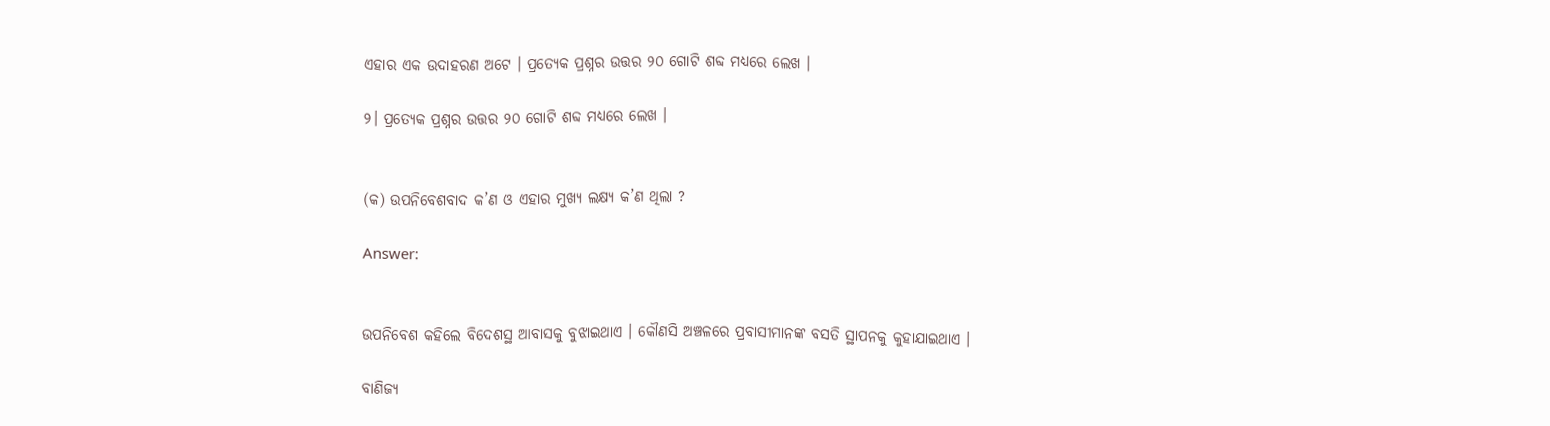ଏହାର ଏକ ଉଦାହରଣ ଅଟେ । ପ୍ରତ୍ୟେକ ପ୍ରଶ୍ନର ଉତ୍ତର ୨୦ ଗୋଟି ଶବ୍ଦ ମଧ୍ଯରେ ଲେଖ ।

୨। ପ୍ରତ୍ୟେକ ପ୍ରଶ୍ନର ଉତ୍ତର ୨୦ ଗୋଟି ଶବ୍ଦ ମଧ୍ଯରେ ଲେଖ ।


(କ) ଉପନିବେଶବାଦ କ’ଣ ଓ ଏହାର ମୁଖ୍ୟ ଲକ୍ଷ୍ୟ କ’ଣ ଥିଲା ?

Answer:


ଉପନିବେଶ କହିଲେ ବିଦେଶସ୍ଥ ଆବାସକୁ ବୁଝାଇଥାଏ । କୌଣସି ଅଞ୍ଚଳରେ ପ୍ରବାସୀମାନଙ୍କ ବସତି ସ୍ଥାପନକୁ କୁହାଯାଇଥାଏ ।

ବାଣିଜ୍ୟ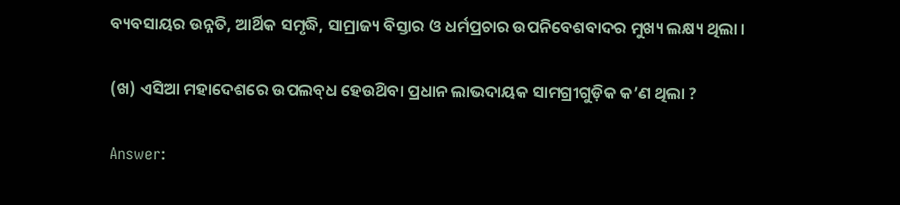ବ୍ୟବସାୟର ଉନ୍ନତି, ଆର୍ଥିକ ସମୃଦ୍ଧି, ସାମ୍ରାଜ୍ୟ ବିସ୍ତାର ଓ ଧର୍ମପ୍ରଚାର ଉପନିବେଶବାଦର ମୁଖ୍ୟ ଲକ୍ଷ୍ୟ ଥିଲା ।

(ଖ) ଏସିଆ ମହାଦେଶରେ ଉପଲବ୍‌ଧ ହେଉଥ‌ିବା ପ୍ରଧାନ ଲାଭଦାୟକ ସାମଗ୍ରୀଗୁଡ଼ିକ କ’ଣ ଥିଲା ?

Answer: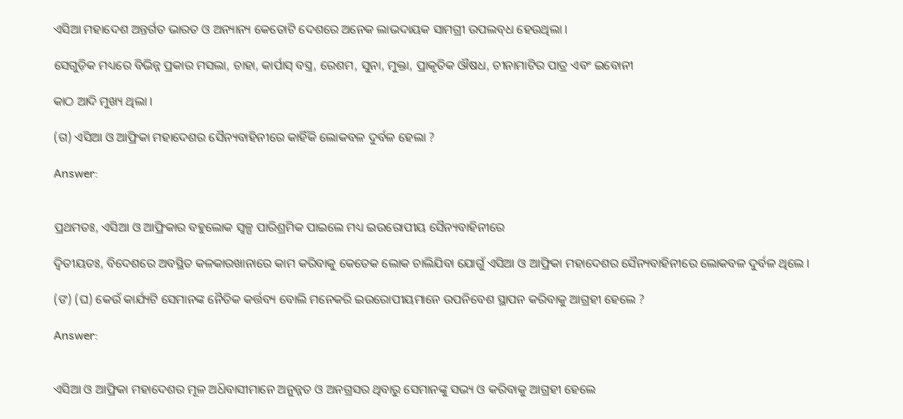ଏସିଆ ମହାଦେଶ ଅନ୍ତର୍ଗତ ଭାରତ ଓ ଅନ୍ୟାନ୍ୟ କେତୋଟି ଦେଶରେ ଅନେକ ଲାଭଦାୟକ ସାମଗ୍ରୀ ଉପଲବ୍‌ଧ ହେଉଥିଲା ।

ସେଗୁଡ଼ିକ ମଧ୍ୟରେ ବିଭିନ୍ନ ପ୍ରକାର ମସଲା, ଚାହା, କାର୍ପାସ୍ ବସ୍ତ୍ର, ରେଶମ, ସୁନା, ମୁକ୍ତା, ପ୍ରାକୃତିକ ଔଷଧ, ଚୀନାମାଟିର ପାତ୍ର ଏବଂ ଇବୋନୀ

କାଠ ଆଦି ମୁଖ୍ୟ ଥିଲା ।

(ଗ) ଏସିଆ ଓ ଆଫ୍ରିକା ମହାଦେଶର ସୈନ୍ୟବାହିନୀରେ କାହିଁକି ଲୋକବଳ ଦୁର୍ବଳ ହେଲା ?

Answer:


ପ୍ରଥମତଃ, ଏସିଆ ଓ ଆଫ୍ରିକାର ବହୁଲୋକ ସ୍ଵଳ୍ପ ପାରିଶ୍ରମିକ ପାଇଲେ ମଧ୍ୟ ଇଉରୋପୀୟ ସୈନ୍ୟବାହିନୀରେ

ଦ୍ଵିତୀୟତଃ, ବିଦେଶରେ ଅବସ୍ଥିତ କଳକାରଖାନାରେ କାମ କରିବାକୁ କେତେକ ଲୋକ ଚାଲିଯିବା ଯୋଗୁଁ ଏସିଆ ଓ ଆଫ୍ରିକା ମହାଦେଶର ସୈନ୍ୟବାହିନୀରେ ଲୋକବଳ ଦୁର୍ବଳ ଥିଲେ ।

(ଙ) (ଘ) କେଉଁ କାର୍ଯ୍ୟଟି ସେମାନଙ୍କ ନୈତିକ କର୍ତ୍ତବ୍ୟ ବୋଲି ମନେକରି ଇଉରୋପୀୟମାନେ ଉପନିବେଶ ସ୍ଥାପନ କରିବାକୁ ଆଗ୍ରହୀ ହେଲେ ?

Answer:


ଏସିଆ ଓ ଆଫ୍ରିକା ମହାଦେଶର ମୂଳ ଅଧ‌ିବାସୀମାନେ ଅନୁନ୍ନତ ଓ ଅନଗ୍ରସର ଥିବାରୁ ସେମାନଙ୍କୁ ସଭ୍ୟ ଓ କରିବାକୁ ଆଗ୍ରହୀ ହେଲେ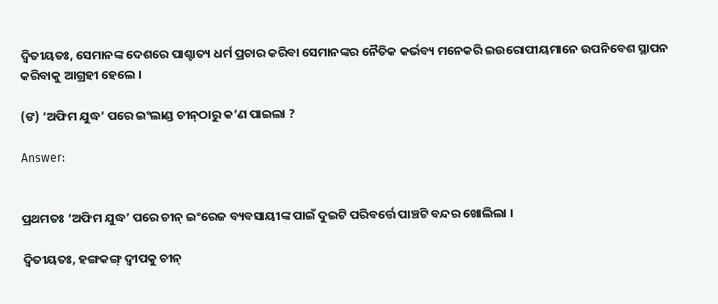ଦ୍ଵିତୀୟତଃ, ସେମାନଙ୍କ ଦେଶରେ ପାଶ୍ଚାତ୍ୟ ଧର୍ମ ପ୍ରଚାର କରିବା ସେମାନଙ୍କର ନୈତିକ କର୍ଭବ୍ୟ ମନେକରି ଇଉରୋପୀୟମାନେ ଉପନିବେଶ ସ୍ଥାପନ କରିବାକୁ ଆଗ୍ରହୀ ହେଲେ ।

(ଙ) ‘ଅଫିମ ଯୁଦ୍ଧ’ ପରେ ଇଂଲାଣ୍ଡ ଚୀନ୍‌ଠାରୁ କ’ଣ ପାଇଲା ?

Answer:


ପ୍ରଥମତଃ ‘ଅଫିମ ଯୁଦ୍ଧ’ ପରେ ଚୀନ୍ ଇଂରେଜ ବ୍ୟବସାୟୀଙ୍କ ପାଇଁ ଦୁଇଟି ପରିବର୍ତ୍ତେ ପାଞ୍ଚଟି ବନ୍ଦର ଖୋଲିଲା ।

ଦ୍ବିତୀୟତଃ, ହଙ୍ଗକଙ୍ଗ୍ ଦ୍ବୀପକୁ ଚୀନ୍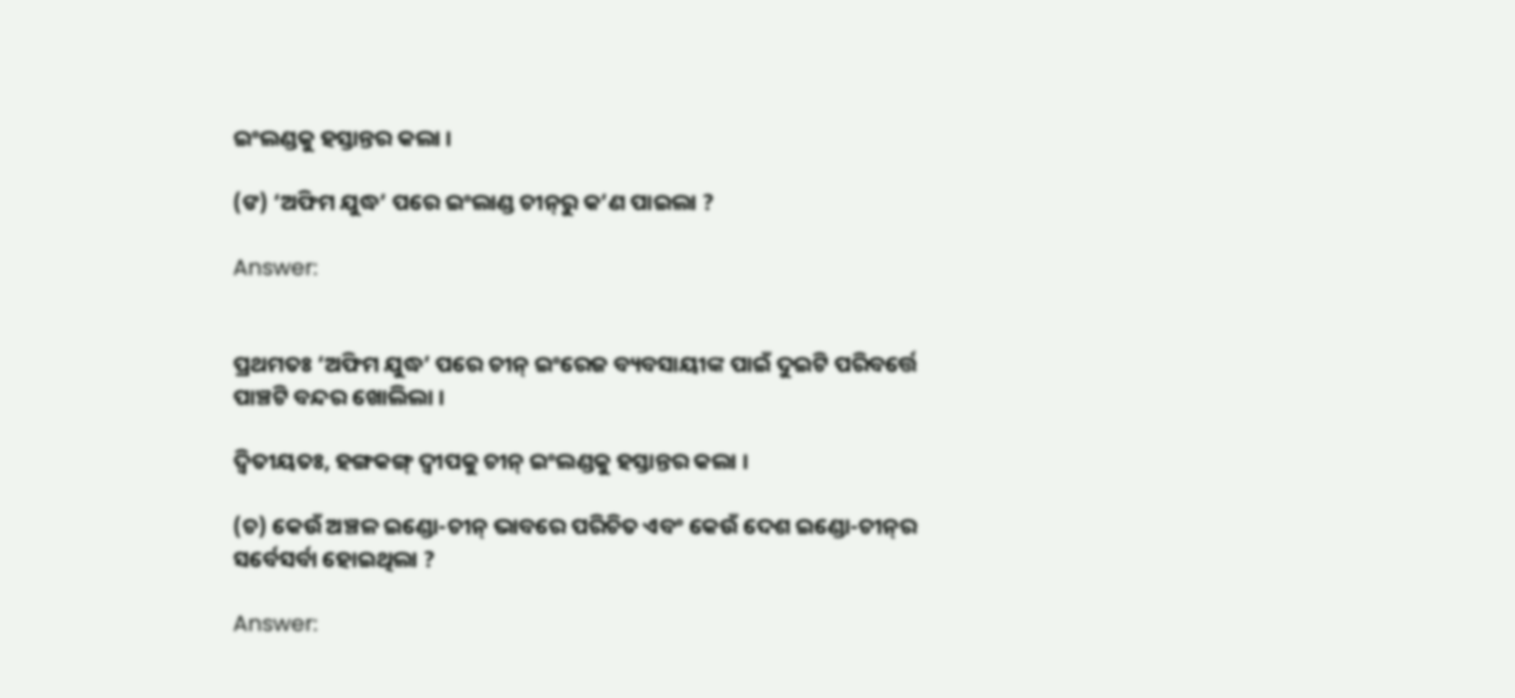ଇଂଲଣ୍ଡକୁ ହସ୍ତାନ୍ତର କଲା ।

(ଙ) ‘ଅଫିମ ଯୁଦ୍ଧ’ ପରେ ଇଂଲାଣ୍ଡ ଚୀନ୍‌ରୁ କ’ଣ ପାଇଲା ?

Answer:


ପ୍ରଥମତଃ ‘ଅଫିମ ଯୁଦ୍ଧ’ ପରେ ଚୀନ୍ ଇଂରେଜ ବ୍ୟବସାୟୀଙ୍କ ପାଇଁ ଦୁଇଟି ପରିବର୍ତ୍ତେ ପାଞ୍ଚଟି ବନ୍ଦର ଖୋଲିଲା ।

ଦ୍ଵିତୀୟତଃ, ହଙ୍ଗକଙ୍ଗ୍ ଦ୍ବୀପକୁ ଚୀନ୍ ଇଂଲଣ୍ଡକୁ ହସ୍ତାନ୍ତର କଲା ।

(ଚ) କେଉଁ ଅଞ୍ଚଳ ଇଣ୍ଡୋ-ଚୀନ୍ ଭାବରେ ପରିଚିତ ଏବଂ କେଉଁ ଦେଶ ଇଣ୍ଡୋ-ଚୀନ୍‌ର ସର୍ବେସର୍ବା ହୋଇଥିଲା ?

Answer: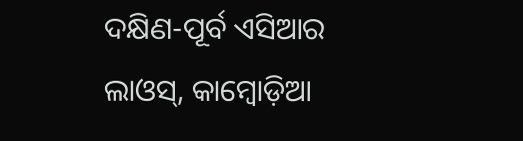ଦକ୍ଷିଣ-ପୂର୍ବ ଏସିଆର ଲାଓସ୍, କାମ୍ବୋଡ଼ିଆ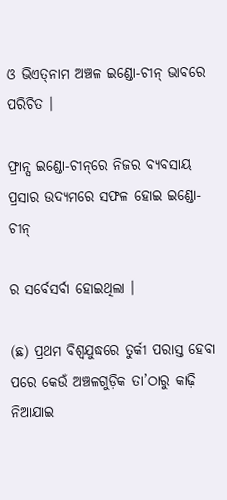ଓ ଭିଏତ୍‌ନାମ ଅଞ୍ଚଳ ଇଣ୍ଡୋ-ଚୀନ୍ ଭାବରେ ପରିଚିତ ।

ଫ୍ରାନ୍ସ ଇଣ୍ଡୋ-ଚୀନ୍‌ରେ ନିଜର ବ୍ୟବସାୟ ପ୍ରସାର ଉଦ୍ୟମରେ ସଫଳ ହୋଇ ଇଣ୍ଡୋ-ଚୀନ୍‌

ର ସର୍ବେସର୍ବା ହୋଇଥିଲା ।

(ଛ) ପ୍ରଥମ ବିଶ୍ୱଯୁଦ୍ଧରେ ତୁର୍କୀ ପରାସ୍ତ ହେବା ପରେ କେଉଁ ଅଞ୍ଚଳଗୁଡ଼ିକ ତା’ଠାରୁ କାଢ଼ି ନିଆଯାଇ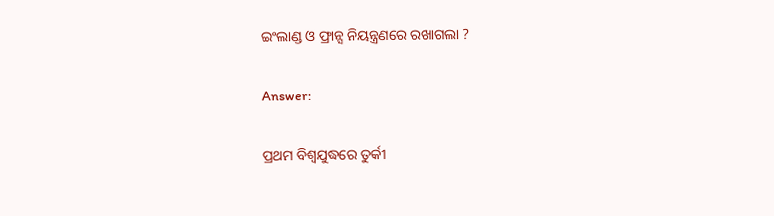ଇଂଲାଣ୍ଡ ଓ ଫ୍ରାନ୍ସ ନିୟନ୍ତ୍ରଣରେ ରଖାଗଲା ?

Answer:

ପ୍ରଥମ ବିଶ୍ବଯୁଦ୍ଧରେ ତୁର୍କୀ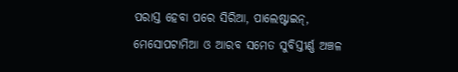ପରାସ୍ତ ହେବା ପରେ ସିରିଆ, ପାଲେଷ୍ଟାଇନ୍, ମେସୋପଟାମିଆ ଓ ଆରବ ସମେତ ସୁବିସ୍ତୀର୍ଣ୍ଣ ଅଞ୍ଚଳ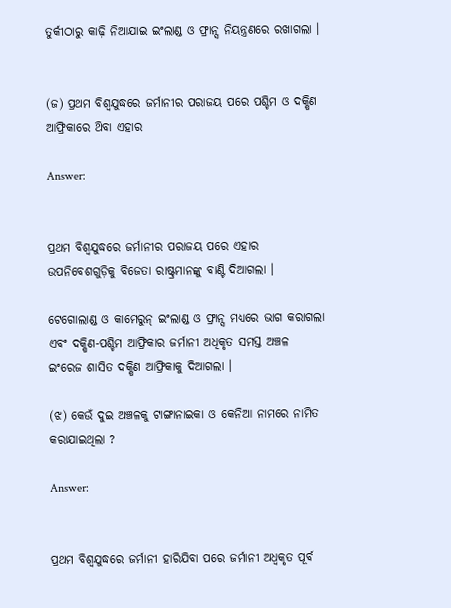ତୁର୍କୀଠାରୁ କାଢ଼ି ନିଆଯାଇ ଇଂଲାଣ୍ଡ ଓ ଫ୍ରାନ୍ସ ନିୟନ୍ତ୍ରଣରେ ରଖାଗଲା ।


(ଜ) ପ୍ରଥମ ବିଶ୍ବଯୁଦ୍ଧରେ ଜର୍ମାନୀର ପରାଜୟ ପରେ ପଶ୍ଚିମ ଓ ଦକ୍ଷିଣ ଆଫ୍ରିକାରେ ଥ‌ିବା ଏହାର

Answer:


ପ୍ରଥମ ବିଶ୍ବଯୁଦ୍ଧରେ ଜର୍ମାନୀର ପରାଜୟ ପରେ ଏହାର ଉପନିବେଶଗୁଡ଼ିକୁ ବିଜେତା ରାଷ୍ଟ୍ରମାନଙ୍କୁ ବାଣ୍ଟି ଦିଆଗଲା ।

ଟେଗୋଲାଣ୍ଡ ଓ କାମେରୁନ୍ ଇଂଲାଣ୍ଡ ଓ ଫ୍ରାନ୍ସ ମଧ୍ୟରେ ଭାଗ କରାଗଲା ଏବଂ ଦକ୍ଷିଣ-ପଶ୍ଚିମ ଆଫ୍ରିକାର ଜର୍ମାନୀ ଅଧିକୃତ ସମସ୍ତ ଅଞ୍ଚଳ ଇଂରେଜ ଶାସିତ ଦକ୍ଷିଣ ଆଫ୍ରିକାକୁ ଦିଆଗଲା ।

(ଝ) କେଉଁ ଦୁଇ ଅଞ୍ଚଳକୁ ଟାଙ୍ଗାନାଇକା ଓ କେନିଆ ନାମରେ ନାମିତ କରାଯାଇଥିଲା ?

Answer:


ପ୍ରଥମ ବିଶ୍ବଯୁଦ୍ଧରେ ଜର୍ମାନୀ ହାରିଯିବା ପରେ ଜର୍ମାନୀ ଅଧ୍ଵକୃତ ପୂର୍ବ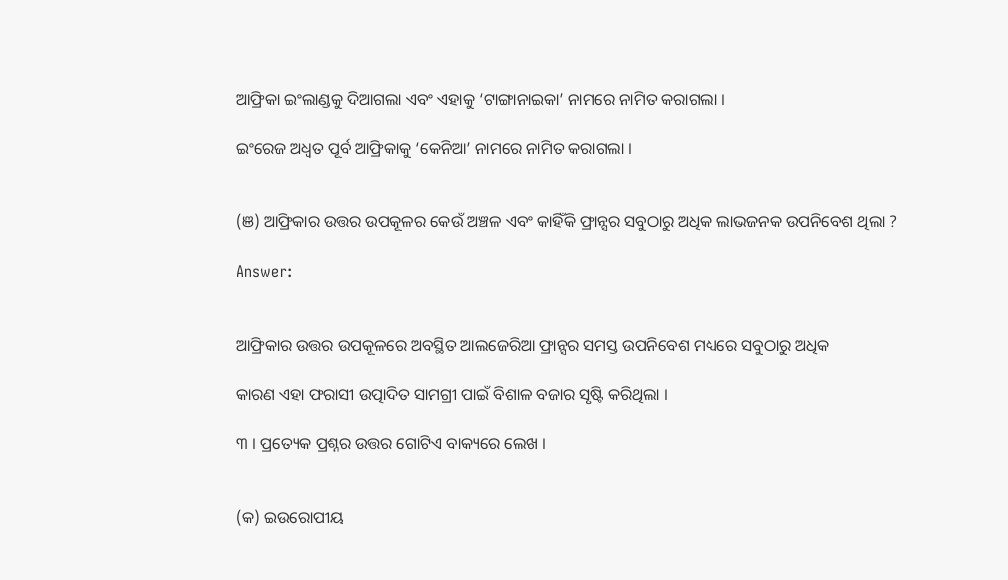ଆଫ୍ରିକା ଇଂଲାଣ୍ଡକୁ ଦିଆଗଲା ଏବଂ ଏହାକୁ ‘ଟାଙ୍ଗାନାଇକା’ ନାମରେ ନାମିତ କରାଗଲା ।

ଇଂରେଜ ଅଧ୍ଵତ ପୂର୍ବ ଆଫ୍ରିକାକୁ ‘କେନିଆ’ ନାମରେ ନାମିତ କରାଗଲା ।


(ଞ) ଆଫ୍ରିକାର ଉତ୍ତର ଉପକୂଳର କେଉଁ ଅଞ୍ଚଳ ଏବଂ କାହିଁକି ଫ୍ରାନ୍ସର ସବୁଠାରୁ ଅଧିକ ଲାଭଜନକ ଉପନିବେଶ ଥିଲା ?

Answer:


ଆଫ୍ରିକାର ଉତ୍ତର ଉପକୂଳରେ ଅବସ୍ଥିତ ଆଲଜେରିଆ ଫ୍ରାନ୍ସର ସମସ୍ତ ଉପନିବେଶ ମଧ୍ୟରେ ସବୁଠାରୁ ଅଧିକ

କାରଣ ଏହା ଫରାସୀ ଉତ୍ପାଦିତ ସାମଗ୍ରୀ ପାଇଁ ବିଶାଳ ବଜାର ସୃଷ୍ଟି କରିଥିଲା ।

୩ । ପ୍ରତ୍ୟେକ ପ୍ରଶ୍ନର ଉତ୍ତର ଗୋଟିଏ ବାକ୍ୟରେ ଲେଖ ।


(କ) ଇଉରୋପୀୟ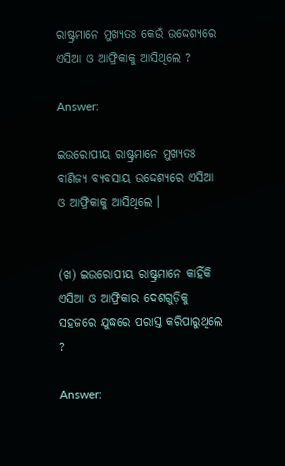ରାଷ୍ଟ୍ରମାନେ ମୁଖ୍ୟତଃ କେଉଁ ଉଦ୍ଦେଶ୍ୟରେ ଏସିଆ ଓ ଆଫ୍ରିକାକୁ ଆସିଥିଲେ ?

Answer:

ଇଉରୋପୀୟ ରାଷ୍ଟ୍ରମାନେ ମୁଖ୍ୟତଃ ବାଣିଜ୍ୟ ବ୍ୟବସାୟ ଉଦ୍ଦେଶ୍ୟରେ ଏସିଆ ଓ ଆଫ୍ରିକାକୁ ଆସିଥିଲେ ।


(ଖ) ଇଉରୋପୀୟ ରାଷ୍ଟ୍ରମାନେ କାହିଁକି ଏସିଆ ଓ ଆଫ୍ରିକାର ଦେଶଗୁଡ଼ିକୁ ସହଜରେ ଯୁଦ୍ଧରେ ପରାସ୍ତ କରିପାରୁଥିଲେ ?

Answer: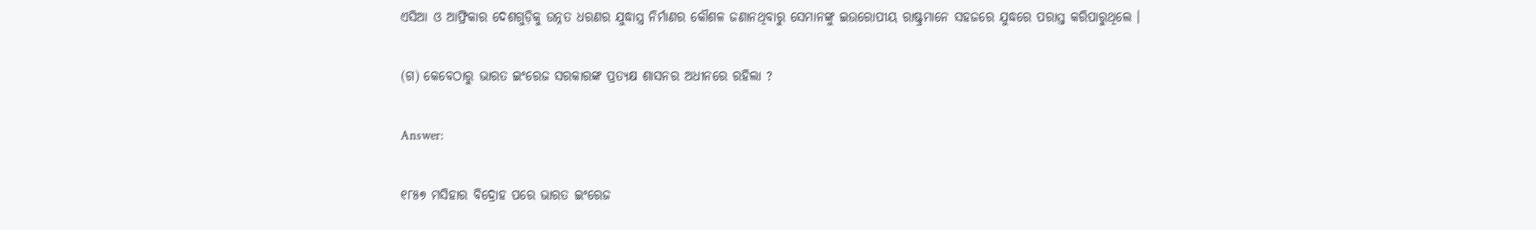ଏସିଆ ଓ ଆଫ୍ରିକାର ଦେଶଗୁଡ଼ିକୁ ଉନ୍ନତ ଧରଣର ଯୁଦ୍ଧାସ୍ତ୍ର ନିର୍ମାଣର କୌଶଳ ଜଣାନଥିବାରୁ ସେମାନଙ୍କୁ ଇଉରୋପୀୟ ରାଷ୍ଟ୍ରମାନେ ସହଜରେ ଯୁଦ୍ଧରେ ପରାସ୍ତ କରିପାରୁଥିଲେ ।

(ଗ) କେବେଠାରୁ ଭାରତ ଇଂରେଜ ସରକାରଙ୍କ ପ୍ରତ୍ୟକ୍ଷ ଶାସନର ଅଧୀନରେ ରହିଲା ?

Answer:

୧୮୫୭ ମସିହାର ବିଦ୍ରୋହ ପରେ ଭାରତ ଇଂରେଜ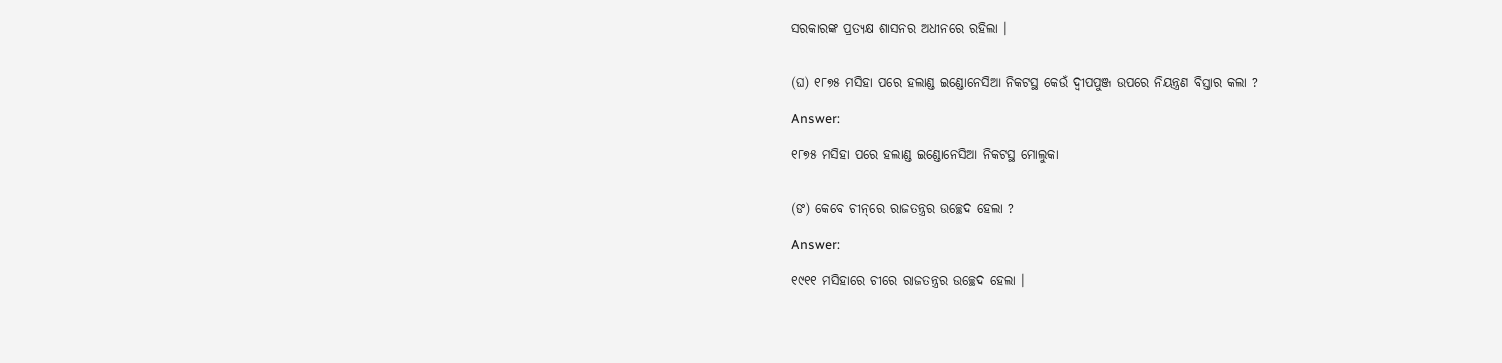ସରକାରଙ୍କ ପ୍ରତ୍ୟକ୍ଷ ଶାସନର ଅଧୀନରେ ରହିଲା ।


(ଘ) ୧୮୭୫ ମସିହା ପରେ ହଲାଣ୍ଡ ଇଣ୍ଡୋନେସିଆ ନିକଟସ୍ଥ କେଉଁ ଦ୍ଵୀପପୁଞ୍ଜ ଉପରେ ନିୟନ୍ତ୍ରଣ ବିସ୍ତାର କଲା ?

Answer:

୧୮୭୫ ମସିହା ପରେ ହଲାଣ୍ଡ ଇଣ୍ଡୋନେସିଆ ନିକଟସ୍ଥ ମୋଲୁକା


(ଙ) କେବେ ଚୀନ୍‌ରେ ରାଜତନ୍ତ୍ରର ଉଚ୍ଛେଦ ହେଲା ?

Answer:

୧୯୧୧ ମସିହାରେ ଚୀରେ ରାଜତନ୍ତ୍ରର ଉଚ୍ଛେଦ ହେଲା ।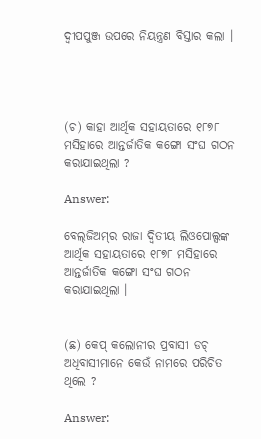ଦ୍ଵୀପପୁଞ୍ଜ ଉପରେ ନିୟନ୍ତ୍ରଣ ବିସ୍ତାର କଲା ।




(ଚ) କାହା ଆର୍ଥିକ ସହାୟତାରେ ୧୮୭୮ ମସିହାରେ ଆନ୍ତର୍ଜାତିକ କଙ୍ଗୋ ସଂଘ ଗଠନ କରାଯାଇଥିଲା ?

Answer:

ବେଲ୍‌ଜିଅମ୍‌ର ରାଜା ଦ୍ବିତୀୟ ଲିଓପୋଲ୍ସଙ୍କ ଆର୍ଥିକ ସହାୟତାରେ ୧୮୭୮ ମସିହାରେ ଆନ୍ତର୍ଜାତିକ କଙ୍ଗୋ ସଂଘ ଗଠନ କରାଯାଇଥିଲା ।


(ଛ) କେପ୍ କଲୋନୀର ପ୍ରବାସୀ ଡଚ୍ ଅଧିବାସୀମାନେ କେଉଁ ନାମରେ ପରିଚିତ ଥିଲେ ?

Answer: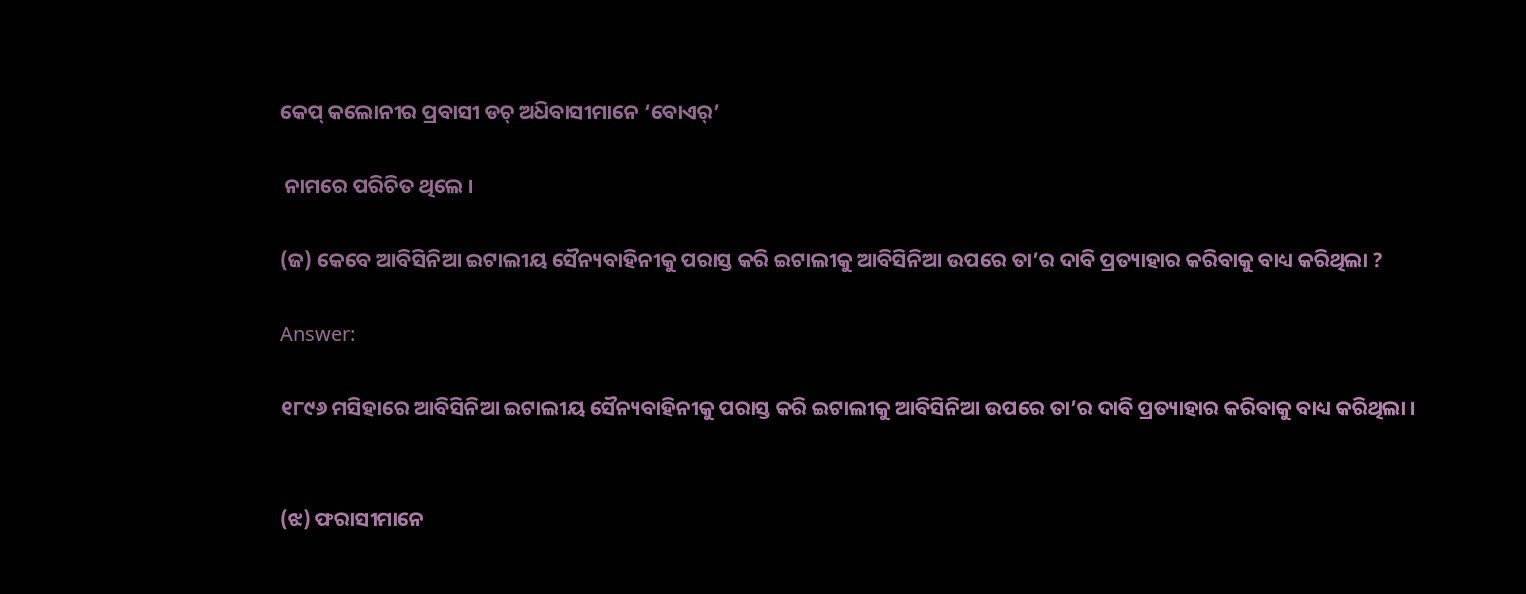କେପ୍ କଲୋନୀର ପ୍ରବାସୀ ଡଚ୍ ଅଧ‌ିବାସୀମାନେ ‘ବୋଏର୍’

 ନାମରେ ପରିଚିତ ଥିଲେ ।

(ଜ) କେବେ ଆବିସିନିଆ ଇଟାଲୀୟ ସୈନ୍ୟବାହିନୀକୁ ପରାସ୍ତ କରି ଇଟାଲୀକୁ ଆବିସିନିଆ ଉପରେ ତା’ର ଦାବି ପ୍ରତ୍ୟାହାର କରିବାକୁ ବାଧ୍ୟ କରିଥିଲା ?

Answer:

୧୮୯୬ ମସିହାରେ ଆବିସିନିଆ ଇଟାଲୀୟ ସୈନ୍ୟବାହିନୀକୁ ପରାସ୍ତ କରି ଇଟାଲୀକୁ ଆବିସିନିଆ ଉପରେ ତା’ର ଦାବି ପ୍ରତ୍ୟାହାର କରିବାକୁ ବାଧ୍ୟ କରିଥିଲା ।


(ଝ) ଫରାସୀମାନେ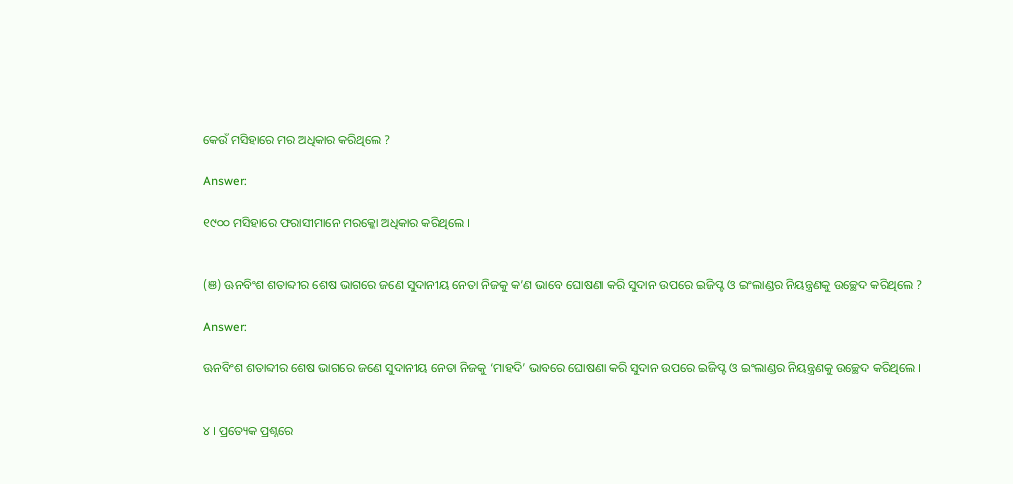କେଉଁ ମସିହାରେ ମର ଅଧିକାର କରିଥିଲେ ?

Answer:

୧୯୦୦ ମସିହାରେ ଫରାସୀମାନେ ମରକ୍କୋ ଅଧିକାର କରିଥିଲେ ।


(ଞ) ଊନବିଂଶ ଶତାବ୍ଦୀର ଶେଷ ଭାଗରେ ଜଣେ ସୁଦାନୀୟ ନେତା ନିଜକୁ କ’ଣ ଭାବେ ଘୋଷଣା କରି ସୁଦାନ ଉପରେ ଇଜିପ୍ଟ ଓ ଇଂଲାଣ୍ଡର ନିୟନ୍ତ୍ରଣକୁ ଉଚ୍ଛେଦ କରିଥିଲେ ?

Answer:

ଊନବିଂଶ ଶତାବ୍ଦୀର ଶେଷ ଭାଗରେ ଜଣେ ସୁଦାନୀୟ ନେତା ନିଜକୁ ‘ମାହଦି’ ଭାବରେ ଘୋଷଣା କରି ସୁଦାନ ଉପରେ ଇଜିପ୍ଟ ଓ ଇଂଲାଣ୍ଡର ନିୟନ୍ତ୍ରଣକୁ ଉଚ୍ଛେଦ କରିଥିଲେ ।


୪ । ପ୍ରତ୍ୟେକ ପ୍ରଶ୍ନରେ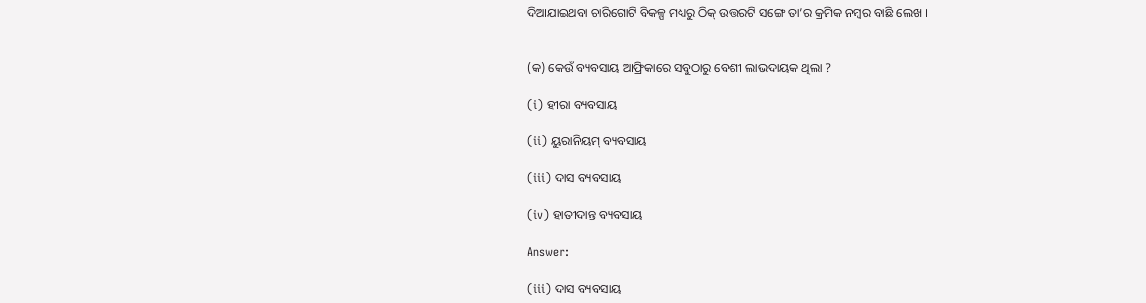ଦିଆଯାଇଥବା ଚାରିଗୋଟି ବିକଳ୍ପ ମଧ୍ୟରୁ ଠିକ୍ ଉତ୍ତରଟି ସଙ୍ଗେ ତା’ର କ୍ରମିକ ନମ୍ବର ବାଛି ଲେଖ ।


(କ) କେଉଁ ବ୍ୟବସାୟ ଆଫ୍ରିକାରେ ସବୁଠାରୁ ବେଶୀ ଲାଭଦାୟକ ଥିଲା ?

(i) ହୀରା ବ୍ୟବସାୟ

(ii) ୟୁରାନିୟମ୍ ବ୍ୟବସାୟ

(iii) ଦାସ ବ୍ୟବସାୟ

(iv) ହାତୀଦାନ୍ତ ବ୍ୟବସାୟ

Answer:

(iii) ଦାସ ବ୍ୟବସାୟ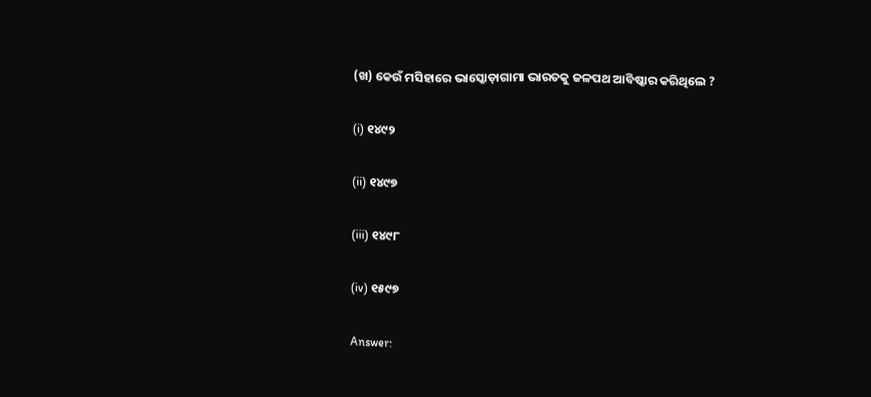(ଖ) କେଉଁ ମସିହାରେ ଭାସ୍କୋଡ଼ାଗାମା ଭାରତକୁ ଜଳପଥ ଆବିଷ୍କାର କରିଥିଲେ ?

(i) ୧୪୯୨

(ii) ୧୪୯୭

(iii) ୧୪୯୮

(iv) ୧୫୯୭

Answer: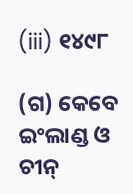(iii) ୧୪୯୮

(ଗ) କେବେ ଇଂଲାଣ୍ଡ ଓ ଚୀନ୍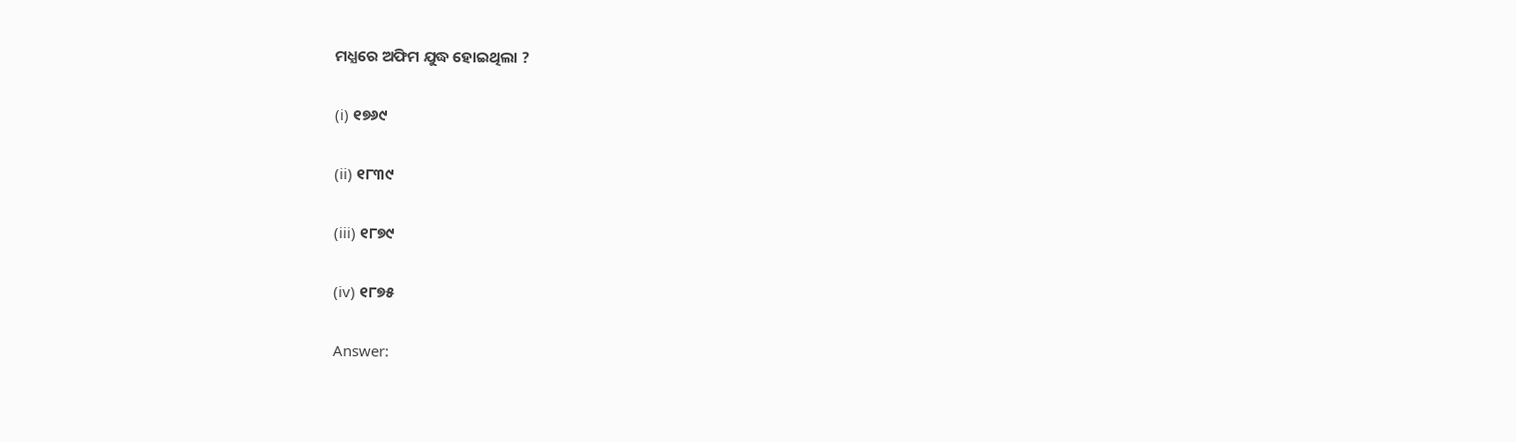ମଧ୍ଯରେ ଅଫିମ ଯୁଦ୍ଧ ହୋଇଥିଲା ?

(i) ୧୭୬୯

(ii) ୧୮୩୯

(iii) ୧୮୭୯

(iv) ୧୮୭୫

Answer: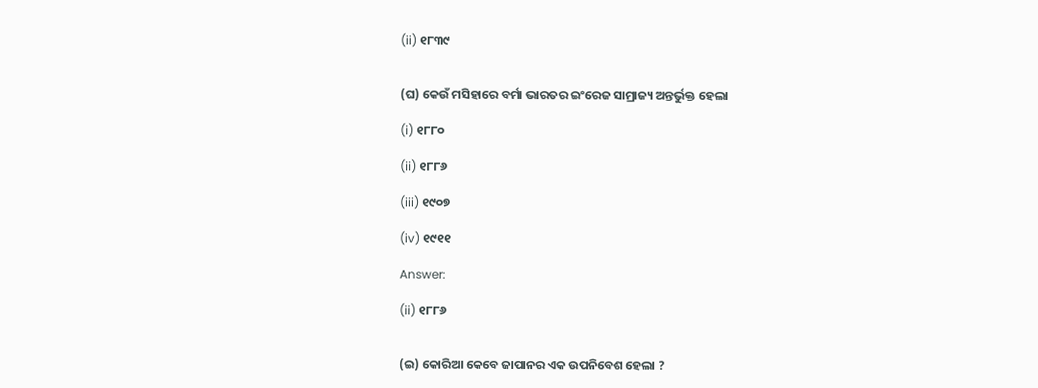(ii) ୧୮୩୯


(ଘ) କେଉଁ ମସିହାରେ ବର୍ମା ଭାରତର ଇଂରେଜ ସାମ୍ରାଜ୍ୟ ଅନ୍ତର୍ଭୁକ୍ତ ହେଲା

(i) ୧୮୮୦

(ii) ୧୮୮୬

(iii) ୧୯୦୭

(iv) ୧୯୧୧

Answer:

(ii) ୧୮୮୬


(ଇ) କୋରିଆ କେବେ ଜାପାନର ଏକ ଉପନିବେଶ ହେଲା ?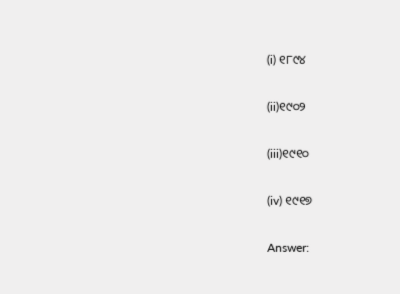(i) ୧୮୯୪

(ii)୧୯୦୨

(iii)୧୯୧୦

(iv) ୧୯୧୭

Answer: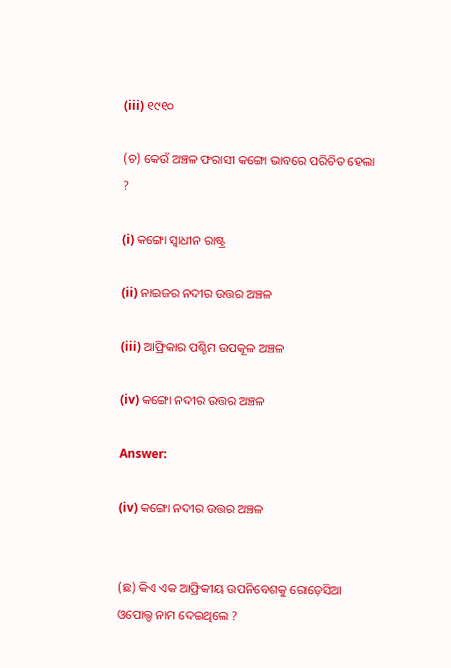(iii) ୧୯୧୦

(ଚ) କେଉଁ ଅଞ୍ଚଳ ଫରାସୀ କଙ୍ଗୋ ଭାବରେ ପରିଚିତ ହେଲା ?

(i) କଙ୍ଗୋ ସ୍ବାଧୀନ ରାଷ୍ଟ୍ର

(ii) ନାଇଜର ନଦୀର ଉତ୍ତର ଅଞ୍ଚଳ

(iii) ଆଫ୍ରିକାର ପଶ୍ଚିମ ଉପକୂଳ ଅଞ୍ଚଳ

(iv) କଙ୍ଗୋ ନଦୀର ଉତ୍ତର ଅଞ୍ଚଳ

Answer:

(iv) କଙ୍ଗୋ ନଦୀର ଉତ୍ତର ଅଞ୍ଚଳ


(ଛ) କିଏ ଏକ ଆଫ୍ରିକୀୟ ଉପନିବେଶକୁ ରୋଡ଼େସିଆ ଓପୋଲ୍ଡ ନାମ ଦେଇଥିଲେ ?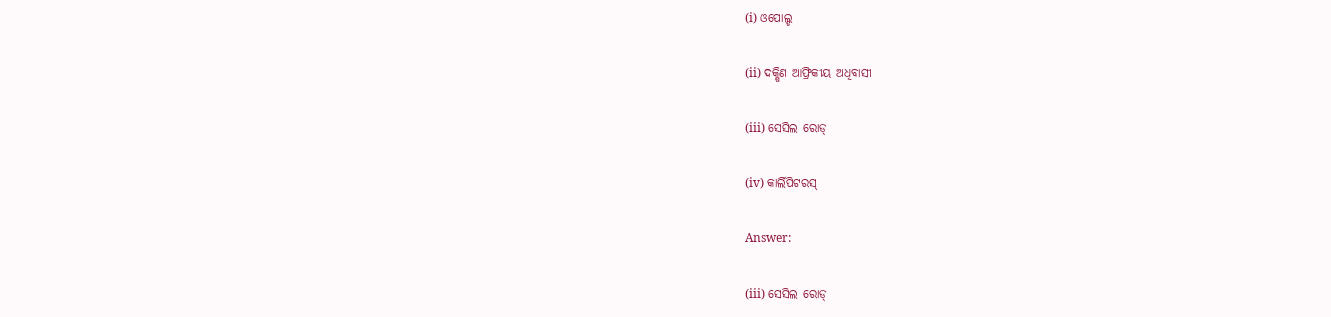(i) ଓପୋଲ୍ଡ

(ii) ଦକ୍ଷିଣ ଆଫ୍ରିକୀୟ ଅଧିବାସୀ

(iii) ସେସିଲ ରୋଡ୍‌

(iv) କାର୍ଲିପିଟରସ୍

Answer:

(iii) ସେସିଲ ରୋଡ୍‌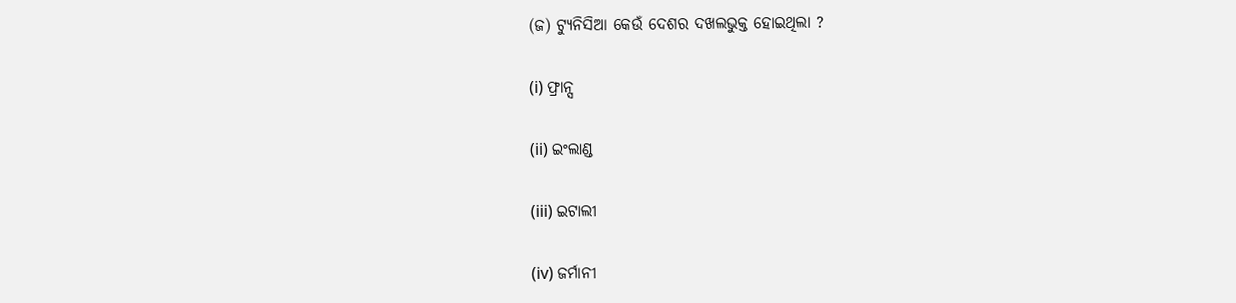(ଜ) ଟ୍ୟୁନିସିଆ କେଉଁ ଦେଶର ଦଖଲଭୁକ୍ତ ହୋଇଥିଲା ?

(i) ଫ୍ରାନ୍ସ

(ii) ଇଂଲାଣ୍ଡ

(iii) ଇଟାଲୀ

(iv) ଜର୍ମାନୀ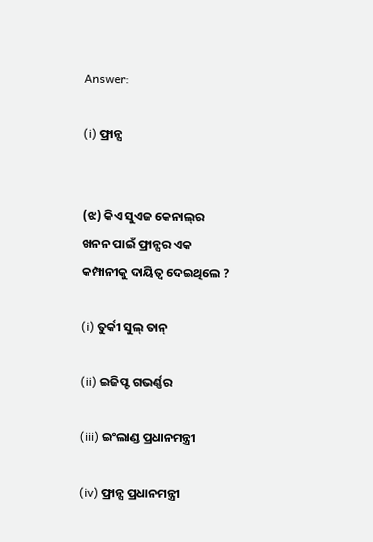Answer:

(i) ଫ୍ରାନ୍ସ


(ଝ) କିଏ ସୁଏଜ କେନାଲ୍‌ର ଖନନ ପାଇଁ ଫ୍ରାନ୍ସର ଏକ କମ୍ପାନୀକୁ ଦାୟିତ୍ୱ ଦେଇଥିଲେ ?

(i) ତୁର୍କୀ ସୁଲ୍‌ ତାନ୍‌

(ii) ଇଜିପ୍ଟ ଗଭର୍ଣ୍ଣର

(iii) ଇଂଲାଣ୍ଡ ପ୍ରଧାନମନ୍ତ୍ରୀ

(iv) ଫ୍ରାନ୍ସ ପ୍ରଧାନମନ୍ତ୍ରୀ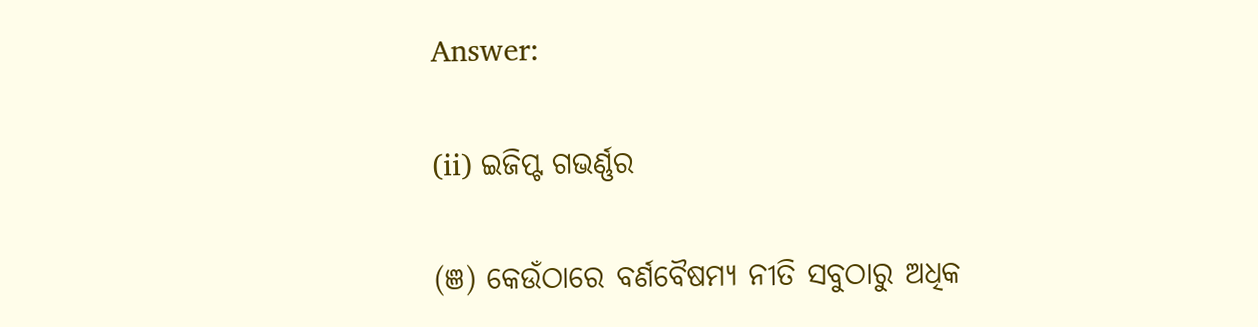Answer:

(ii) ଇଜିପ୍ଟ ଗଭର୍ଣ୍ଣର

(ଞ) କେଉଁଠାରେ ବର୍ଣବୈଷମ୍ୟ ନୀତି ସବୁଠାରୁ ଅଧିକ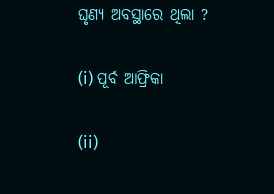ଘୃଣ୍ୟ ଅବସ୍ଥାରେ ଥିଲା ?

(i) ପୂର୍ବ ଆଫ୍ରିକା

(ii)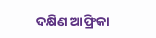ଦକ୍ଷିଣ ଆଫ୍ରିକା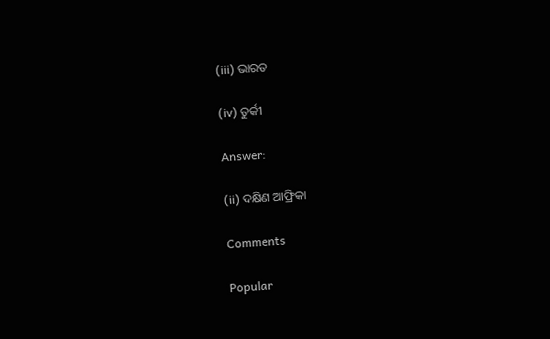(iii) ଭାରତ

(iv) ତୁର୍କୀ

Answer:

(ii) ଦକ୍ଷିଣ ଆଫ୍ରିକା

Comments

Popular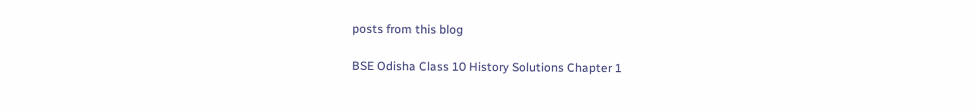posts from this blog

BSE Odisha Class 10 History Solutions Chapter 1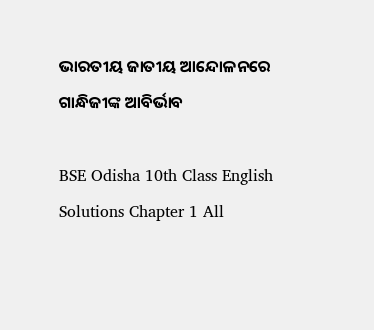ଭାରତୀୟ ଜାତୀୟ ଆନ୍ଦୋଳନରେ ଗାନ୍ଧିଜୀଙ୍କ ଆବିର୍ଭାବ

BSE Odisha 10th Class English Solutions Chapter 1 All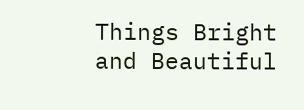Things Bright and Beautiful